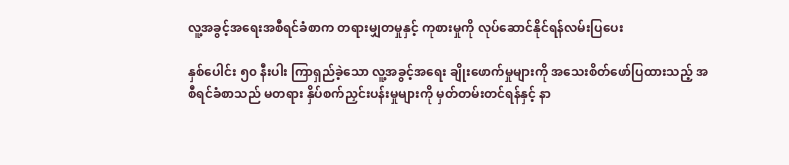လူ့အခွင့်အရေးအစီရင်ခံစာက တရားမျှတမှုနှင့် ကုစားမှုကို လုပ်ဆောင်နိုင်ရန်လမ်းပြပေး

နှစ်ပေါင်း ၅၀ နီးပါး ကြာရှည်ခဲ့သော လူ့အခွင့်အရေး ချိုးဖောက်မှုများကို အသေးစိတ်ဖော်ပြထားသည့် အစီရင်ခံစာသည် မတရား နှိပ်စက်ညှင်းပန်းမှုများကို မှတ်တမ်းတင်ရန်နှင့် နာ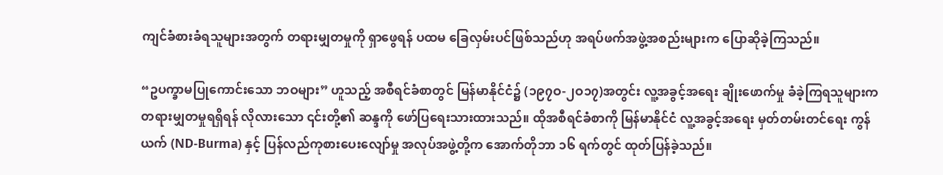ကျင်ခံစားခံရသူများအတွက် တရားမျှတမှုကို ရှာဖွေရန် ပထမ ခြေလှမ်းပင်ဖြစ်သည်ဟု အရပ်ဖက်အဖွဲ့အစည်းများက ပြောဆိုခဲ့ကြသည်။

“ဥပက္ခာမပြုကောင်းသော ဘဝများ” ဟူသည့် အစီရင်ခံစာတွင် မြန်မာနိုင်ငံ၌ (၁၉၇ဝ-၂ဝ၁၇)အတွင်း လူ့အခွင့်အရေး ချိုးဖောက်မှု ခံခဲ့ကြရသူများက တရားမျှတမှုရရှိရန် လိုလားသော ၎င်းတို့၏ ဆန္ဒကို ဖော်ပြရေးသားထားသည်။ ထိုအစီရင်ခံစာကို မြန်မာနိုင်ငံ လူ့အခွင့်အရေး မှတ်တမ်းတင်ရေး ကွန်ယက် (ND-Burma) နှင့် ပြန်လည်ကုစားပေးလျော်မှု အလုပ်အဖွဲ့တို့က အောက်တိုဘာ ၁၆ ရက်တွင် ထုတ်ပြန်ခဲ့သည်။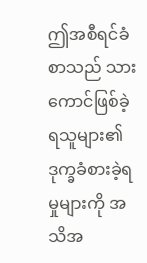ဤအစီရင်ခံစာသည် သားကောင်ဖြစ်ခဲ့ရသူများ၏ ဒုက္ခခံစားခဲ့ရမှုများကို အသိအ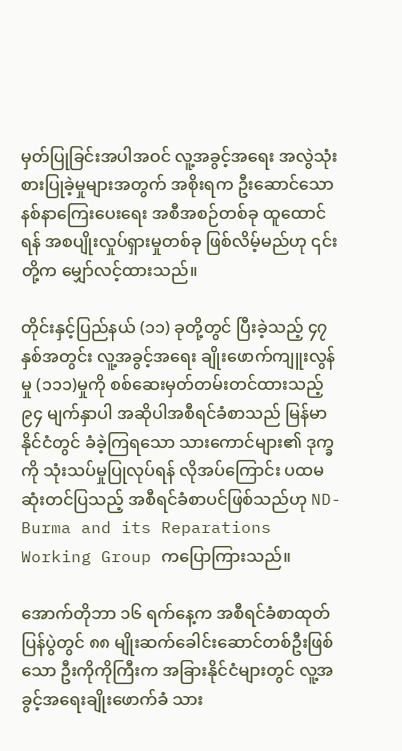မှတ်ပြုခြင်းအပါအဝင် လူ့အခွင့်အရေး အလွဲသုံးစားပြုခဲ့မှုများအတွက် အစိုးရက ဦးဆောင်သော နစ်နာကြေးပေးရေး အစီအစဉ်တစ်ခု ထူထောင်ရန် အစပျိုးလှုပ်ရှားမှုတစ်ခု ဖြစ်လိမ့်မည်ဟု ၎င်းတို့က မျှော်လင့်ထားသည်။

တိုင်းနှင့်ပြည်နယ် (၁၁) ခုတို့တွင် ပြီးခဲ့သည့် ၄၇ နှစ်အတွင်း လူ့အခွင့်အရေး ချိုးဖောက်ကျူးလွန်မှု (၁၁၁)မှုကို စစ်ဆေးမှတ်တမ်းတင်ထားသည့် ၉၄ မျက်နှာပါ အဆိုပါအစီရင်ခံစာသည် မြန်မာနိုင်ငံတွင် ခံခဲ့ကြရသော သားကောင်များ၏ ဒုက္ခကို သုံးသပ်မှုပြုလုပ်ရန် လိုအပ်ကြောင်း ပထမဆုံးတင်ပြသည့် အစီရင်ခံစာပင်ဖြစ်သည်ဟု ND-Burma and its Reparations Working Group ကပြောကြားသည်။

အောက်တိုဘာ ၁၆ ရက်နေ့က အစီရင်ခံစာထုတ်ပြန်ပွဲတွင် ၈၈ မျိုးဆက်ခေါင်းဆောင်တစ်ဦးဖြစ်သော ဦးကိုကိုကြီးက အခြားနိုင်ငံများတွင် လူ့အခွင့်အရေးချိုးဖောက်ခံ သား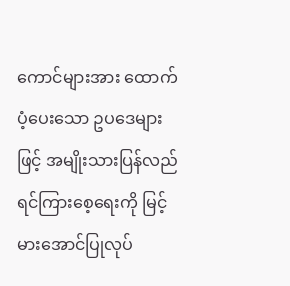ကောင်များအား ထောက်ပံ့ပေးသော ဥပဒေများဖြင့် အမျိုးသားပြန်လည် ရင်ကြားစေ့ရေးကို မြင့်မားအောင်ပြုလုပ်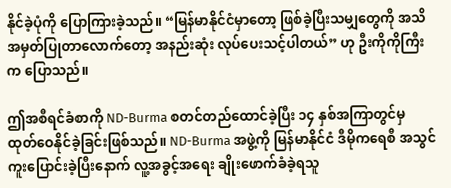နိုင်ခဲ့ပုံကို ပြောကြားခဲ့သည်။ “မြန်မာနိုင်ငံမှာတော့ ဖြစ်ခဲ့ပြီးသမျှတွေကို အသိအမှတ်ပြုတာလောက်တော့ အနည်းဆုံး လုပ်ပေးသင့်ပါတယ်” ဟု ဦးကိုကိုကြီးက ပြောသည်။

ဤအစီရင်ခံစာကို ND-Burma စတင်တည်ထောင်ခဲ့ပြီး ၁၄ နှစ်အကြာတွင်မှ ထုတ်ဝေနိုင်ခဲ့ခြင်းဖြစ်သည်။ ND-Burma အဖွဲ့ကို မြန်မာနိုင်ငံ ဒီမိုကရေစီ အသွင်ကူးပြောင်းခဲ့ပြီးနောက် လူ့အခွင့်အရေး ချိုးဖောက်ခံခဲ့ရသူ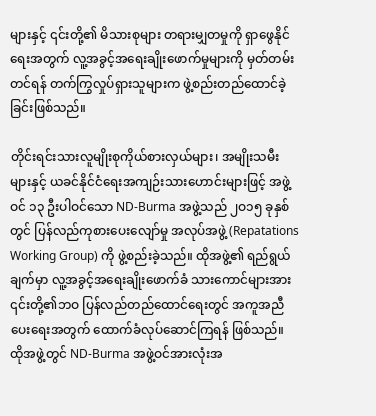များနှင့် ၎င်းတို့၏ မိသားစုများ တရားမျှတမှုကို ရှာဖွေနိုင်ရေးအတွက် လူ့အခွင့်အရေးချိုးဖောက်မှုများကို မှတ်တမ်းတင်ရန် တက်ကြွလှုပ်ရှားသူများက ဖွဲ့စည်းတည်ထောင်ခဲ့ခြင်းဖြစ်သည်။

တိုင်းရင်းသားလူမျိုးစုကိုယ်စားလှယ်များ၊ အမျိုးသမီးများနှင့် ယခင်နိုင်ငံရေးအကျဉ်းသားဟောင်းများဖြင့် အဖွဲ့ဝင် ၁၃ ဦးပါဝင်သော ND-Burma အဖွဲ့သည် ၂ဝ၁၅ ခုနှစ်တွင် ပြန်လည်ကုစားပေးလျော်မှု အလုပ်အဖွဲ့ (Repatations Working Group) ကို ဖွဲ့စည်းခဲ့သည်။ ထိုအဖွဲ့၏ ရည်ရွယ်ချက်မှာ လူ့အခွင့်အရေးချိုးဖောက်ခံ သားကောင်များအား ၎င်းတို့၏ဘဝ ပြန်လည်တည်ထောင်ရေးတွင် အကူအညီပေးရေးအတွက် ထောက်ခံလုပ်ဆောင်ကြရန် ဖြစ်သည်။ ထိုအဖွဲ့တွင် ND-Burma အဖွဲ့ဝင်အားလုံးအ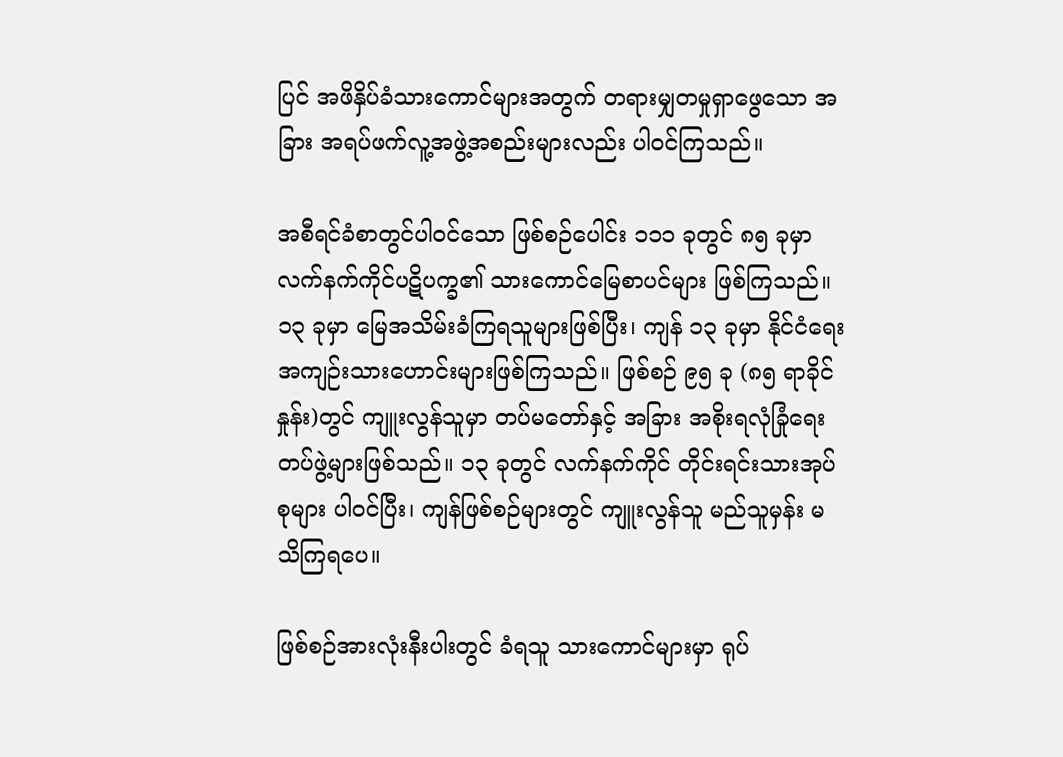ပြင် အဖိနှိပ်ခံသားကောင်များအတွက် တရားမျှတမှုရှာဖွေသော အခြား အရပ်ဖက်လူ့အဖွဲ့အစည်းများလည်း ပါဝင်ကြသည်။

အစီရင်ခံစာတွင်ပါဝင်သော ဖြစ်စဉ်ပေါင်း ၁၁၁ ခုတွင် ၈၅ ခုမှာ လက်နက်ကိုင်ပဋိပက္ခ၏ သားကောင်မြေစာပင်များ ဖြစ်ကြသည်။ ၁၃ ခုမှာ မြေအသိမ်းခံကြရသူများဖြစ်ပြီး၊ ကျန် ၁၃ ခုမှာ နိုင်ငံရေးအကျဉ်းသားဟောင်းများဖြစ်ကြသည်။ ဖြစ်စဉ် ၉၅ ခု (၈၅ ရာခိုင်နှုန်း)တွင် ကျူးလွန်သူမှာ တပ်မတော်နှင့် အခြား အစိုးရလုံခြုံရေးတပ်ဖွဲ့များဖြစ်သည်။ ၁၃ ခုတွင် လက်နက်ကိုင် တိုင်းရင်းသားအုပ်စုများ ပါဝင်ပြီး၊ ကျန်ဖြစ်စဉ်များတွင် ကျူးလွန်သူ မည်သူမှန်း မသိကြရပေ။

ဖြစ်စဉ်အားလုံးနီးပါးတွင် ခံရသူ သားကောင်များမှာ ရုပ်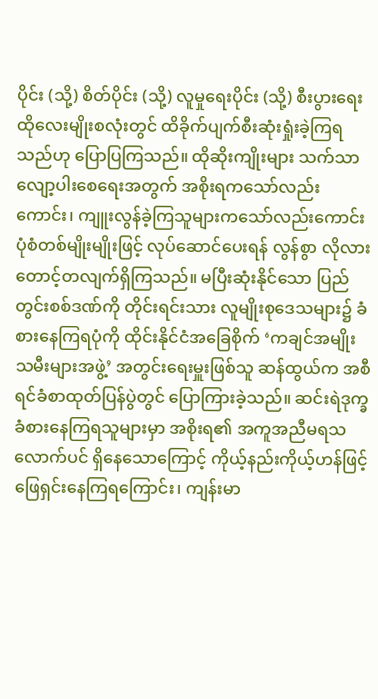ပိုင်း (သို့) စိတ်ပိုင်း (သို့) လူမှုရေးပိုင်း (သို့) စီးပွားရေး ထိုလေးမျိုးစလုံးတွင် ထိခိုက်ပျက်စီးဆုံးရှုံးခဲ့ကြရသည်ဟု ပြောပြကြသည်။ ထိုဆိုးကျိုးများ သက်သာ လျော့ပါးစေရေးအတွက် အစိုးရကသော်လည်းကောင်း၊ ကျူးလွန်ခဲ့ကြသူများကသော်လည်းကောင်း ပုံစံတစ်မျိုးမျိုးဖြင့် လုပ်ဆောင်ပေးရန် လွန်စွာ လိုလားတောင့်တလျက်ရှိကြသည်။ မပြီးဆုံးနိုင်သော ပြည်တွင်းစစ်ဒဏ်ကို တိုင်းရင်းသား လူမျိုးစုဒေသများ၌ ခံစားနေကြရပုံကို ထိုင်းနိုင်ငံအခြေစိုက် ‘ကချင်အမျိုးသမီးများအဖွဲ့’ အတွင်းရေးမှူးဖြစ်သူ ဆန်ထွယ်က အစီရင်ခံစာထုတ်ပြန်ပွဲတွင် ပြောကြားခဲ့သည်။ ဆင်းရဲဒုက္ခခံစားနေကြရသူများမှာ အစိုးရ၏ အကူအညီမရသလောက်ပင် ရှိနေသောကြောင့် ကိုယ့်နည်းကိုယ့်ဟန်ဖြင့် ဖြေရှင်းနေကြရကြောင်း၊ ကျန်းမာ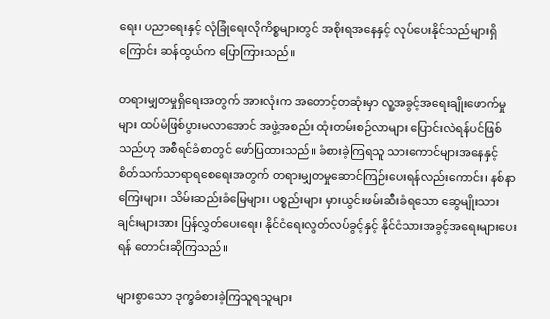ရေး၊ ပညာရေးနှင့် လုံခြုံရေးလိုကိစ္စများတွင် အစိုးရအနေနှင့် လုပ်ပေးနိုင်သည်များရှိကြောင်း ဆန်ထွယ်က ပြောကြားသည်။

တရားမျှတမှုရှိရေးအတွက် အားလုံးက အတောင့်တဆုံးမှာ လူ့အခွင့်အရေးချိုးဖောက်မှုများ ထပ်မံဖြစ်ပွားမလာအောင် အဖွဲ့အစည်း ထုံးတမ်းစဉ်လာများ ပြောင်းလဲရန်ပင်ဖြစ်သည်ဟု အစီရင်ခံစာတွင် ဖော်ပြထားသည်။ ခံစားခဲ့ကြရသူ သားကောင်များအနေနှင့် စိတ်သက်သာရာရစေရေးအတွက် တရားမျှတမှုဆောင်ကြဉ်းပေးရန်လည်းကောင်း၊ နစ်နာကြေးများ၊ သိမ်းဆည်းခံမြေများ၊ ပစ္စည်းများ မှားယွင်းဖမ်းဆီးခံရသော ဆွေမျိုးသားချင်းများအား ပြန်လွှတ်ပေးရေး၊ နိုင်ငံရေးလွတ်လပ်ခွင့်နှင့် နိုင်ငံသားအခွင့်အရေးများပေးရန် တောင်းဆိုကြသည်။

များစွာသော ဒုက္ခခံစားခဲ့ကြသူရသူများ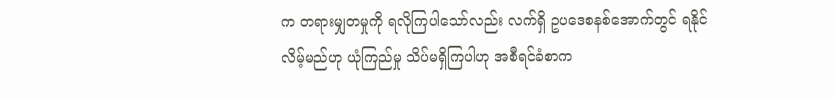က တရားမျှတမှုကို ရလိုကြပါသော်လည်း လက်ရှိ ဥပဒေစနစ်အောက်တွင် ရနိုင်လိမ့်မည်ဟု ယုံကြည်မှု သိပ်မရှိကြပါဟု အစီရင်ခံစာက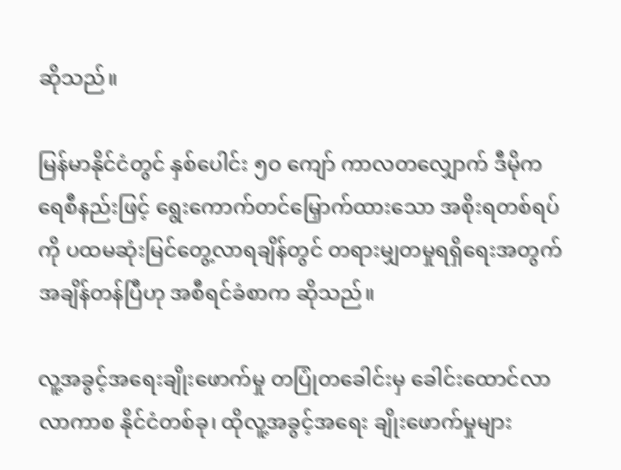ဆိုသည်။

မြန်မာနိုင်ငံတွင် နှစ်ပေါင်း ၅ဝ ကျော် ကာလတလျှောက် ဒီမိုကရေစီနည်းဖြင့် ရွေးကောက်တင်မြှောက်ထားသော အစိုးရတစ်ရပ်ကို ပထမဆုံးမြင်တွေ့လာရချိန်တွင် တရားမျှတမှုရရှိရေးအတွက် အချိန်တန်ပြီဟု အစီရင်ခံစာက ဆိုသည်။

လူ့အခွင့်အရေးချိုးဖောက်မှု တပြုံတခေါင်းမှ ခေါင်းထောင်လာလာကာစ နိုင်ငံတစ်ခု၊ ထိုလူ့အခွင့်အရေး ချိုးဖောက်မှုများ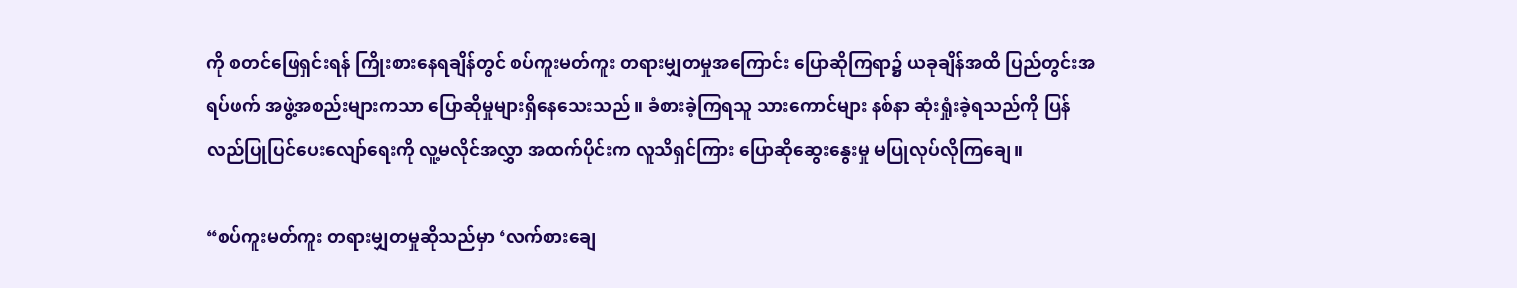ကို စတင်ဖြေရှင်းရန် ကြိုးစားနေရချိန်တွင် စပ်ကူးမတ်ကူး တရားမျှတမှုအကြောင်း ပြောဆိုကြရာ၌ ယခုချိန်အထိ ပြည်တွင်းအရပ်ဖက် အဖွဲ့အစည်းများကသာ ပြောဆိုမှုများရှိနေသေးသည်။ ခံစားခဲ့ကြရသူ သားကောင်များ နစ်နာ ဆုံးရှုံးခဲ့ရသည်ကို ပြန်လည်ပြုပြင်ပေးလျော်ရေးကို လူ့မလိုင်အလွှာ အထက်ပိုင်းက လူသိရှင်ကြား ပြောဆိုဆွေးနွေးမှု မပြုလုပ်လိုကြချေ။

“စပ်ကူးမတ်ကူး တရားမျှတမှုဆိုသည်မှာ ‘လက်စားချေ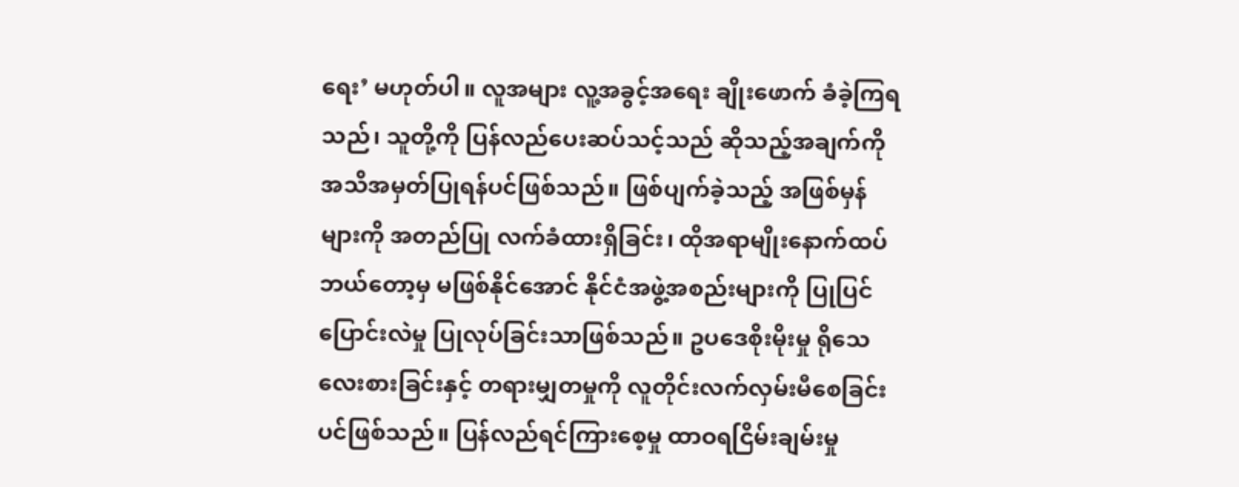ရေး’ မဟုတ်ပါ။ လူအများ လူ့အခွင့်အရေး ချိုးဖောက် ခံခဲ့ကြရသည်၊ သူတို့ကို ပြန်လည်ပေးဆပ်သင့်သည် ဆိုသည့်အချက်ကို အသိအမှတ်ပြုရန်ပင်ဖြစ်သည်။ ဖြစ်ပျက်ခဲ့သည့် အဖြစ်မှန်များကို အတည်ပြု လက်ခံထားရှိခြင်း၊ ထိုအရာမျိုးနောက်ထပ် ဘယ်တော့မှ မဖြစ်နိုင်အောင် နိုင်ငံအဖွဲ့အစည်းများကို ပြုပြင်ပြောင်းလဲမှု ပြုလုပ်ခြင်းသာဖြစ်သည်။ ဥပဒေစိုးမိုးမှု ရိုသေလေးစားခြင်းနှင့် တရားမျှတမှုကို လူတိုင်းလက်လှမ်းမီစေခြင်းပင်ဖြစ်သည်။ ပြန်လည်ရင်ကြားစေ့မှု ထာဝရငြိမ်းချမ်းမှု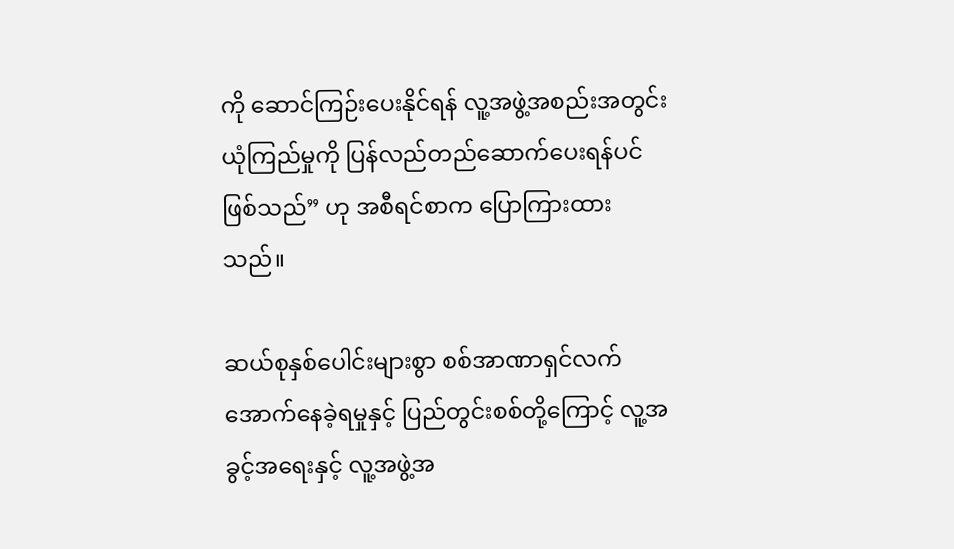ကို ဆောင်ကြဉ်းပေးနိုင်ရန် လူ့အဖွဲ့အစည်းအတွင်း ယုံကြည်မှုကို ပြန်လည်တည်ဆောက်ပေးရန်ပင်ဖြစ်သည်” ဟု အစီရင်စာက ပြောကြားထားသည်။

ဆယ်စုနှစ်ပေါင်းများစွာ စစ်အာဏာရှင်လက်အောက်နေခဲ့ရမှုနှင့် ပြည်တွင်းစစ်တို့ကြောင့် လူ့အခွင့်အရေးနှင့် လူ့အဖွဲ့အ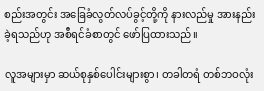စည်းအတွင်း အခြေခံလွတ်လပ်ခွင့်တို့ကို နားလည်မှု အားနည်းခဲ့ရသည်ဟု အစီရင်ခံစာတွင် ဖော်ပြထားသည်။

လူအများမှာ ဆယ်စုနှစ်ပေါင်းများစွာ၊ တခါတရံ တစ်ဘဝလုံး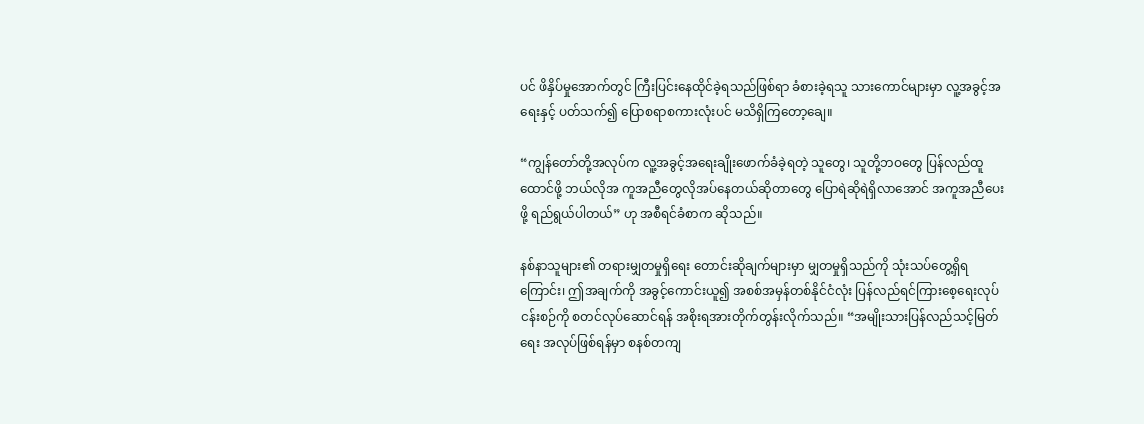ပင် ဖိနှိပ်မှုအောက်တွင် ကြီးပြင်းနေထိုင်ခဲ့ရသည်ဖြစ်ရာ ခံစားခဲ့ရသူ သားကောင်များမှာ လူ့အခွင့်အရေးနှင့် ပတ်သက်၍ ပြောစရာစကားလုံးပင် မသိရှိကြတော့ချေ။

“ကျွန်တော်တို့အလုပ်က လူ့အခွင့်အရေးချိုးဖောက်ခံခဲ့ရတဲ့ သူတွေ၊ သူတို့ဘဝတွေ ပြန်လည်ထူထောင်ဖို့ ဘယ်လိုအ ကူအညီတွေလိုအပ်နေတယ်ဆိုတာတွေ ပြောရဲဆိုရဲရှိလာအောင် အကူအညီပေးဖို့ ရည်ရွယ်ပါတယ်” ဟု အစီရင်ခံစာက ဆိုသည်။

နစ်နာသူများ၏ တရားမျှတမှုရှိရေး တောင်းဆိုချက်များမှာ မျှတမှုရှိသည်ကို သုံးသပ်တွေ့ရှိရကြောင်း၊ ဤအချက်ကို အခွင့်ကောင်းယူ၍ အစစ်အမှန်တစ်နိုင်ငံလုံး ပြန်လည်ရင်ကြားစေ့ရေးလုပ်ငန်းစဉ်ကို စတင်လုပ်ဆောင်ရန် အစိုးရအားတိုက်တွန်းလိုက်သည်။ “အမျိုးသားပြန်လည်သင့်မြတ်ရေး အလုပ်ဖြစ်ရန်မှာ စနစ်တကျ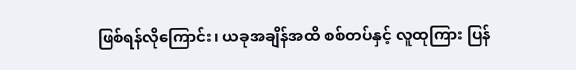ဖြစ်ရန်လိုကြောင်း၊ ယခုအချိန်အထိ စစ်တပ်နှင့် လူထုကြား ပြန်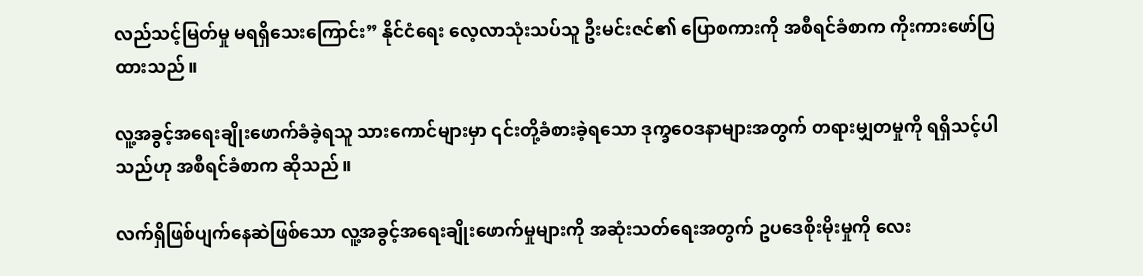လည်သင့်မြတ်မှု မရရှိသေးကြောင်း” နိုင်ငံရေး လေ့လာသုံးသပ်သူ ဦးမင်းဇင်၏ ပြောစကားကို အစီရင်ခံစာက ကိုးကားဖော်ပြထားသည်။

လူ့အခွင့်အရေးချိုးဖောက်ခံခဲ့ရသူ သားကောင်များမှာ ၎င်းတို့ခံစားခဲ့ရသော ဒုက္ခဝေဒနာများအတွက် တရားမျှတမှုကို ရရှိသင့်ပါသည်ဟု အစီရင်ခံစာက ဆိုသည်။

လက်ရှိဖြစ်ပျက်နေဆဲဖြစ်သော လူ့အခွင့်အရေးချိုးဖောက်မှုများကို အဆုံးသတ်ရေးအတွက် ဥပဒေစိုးမိုးမှုကို လေး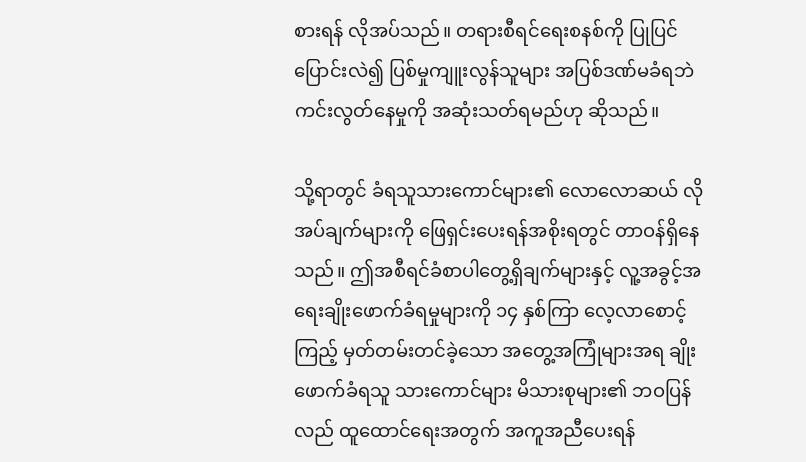စားရန် လိုအပ်သည်။ တရားစီရင်ရေးစနစ်ကို ပြုပြင်ပြောင်းလဲ၍ ပြစ်မှုကျူးလွန်သူများ အပြစ်ဒဏ်မခံရဘဲ ကင်းလွတ်နေမှုကို အဆုံးသတ်ရမည်ဟု ဆိုသည်။

သို့ရာတွင် ခံရသူသားကောင်များ၏ လောလောဆယ် လိုအပ်ချက်များကို ဖြေရှင်းပေးရန်အစိုးရတွင် တာဝန်ရှိနေသည်။ ဤအစီရင်ခံစာပါတွေ့ရှိချက်များနှင့် လူ့အခွင့်အရေးချိုးဖောက်ခံရမှုများကို ၁၄ နှစ်ကြာ လေ့လာစောင့်ကြည့် မှတ်တမ်းတင်ခဲ့သော အတွေ့အကြုံများအရ ချိုးဖောက်ခံရသူ သားကောင်များ မိသားစုများ၏ ဘဝပြန်လည် ထူထောင်ရေးအတွက် အကူအညီပေးရန်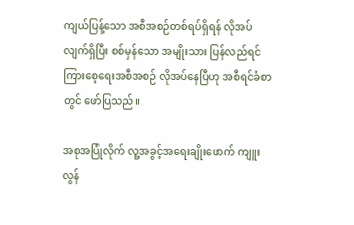ကျယ်ပြန့်သော အစီအစဉ်တစ်ရပ်ရှိရန် လိုအပ်လျက်ရှိပြီး စစ်မှန်သော အမျိုးသား ပြန်လည်ရင်ကြားစေ့ရေးအစီအစဉ် လိုအပ်နေပြီဟု အစီရင်ခံစာတွင် ဖော်ပြသည်။

အစုအပြုံလိုက် လူ့အခွင့်အရေးချိုးဖောက် ကျူးလွန်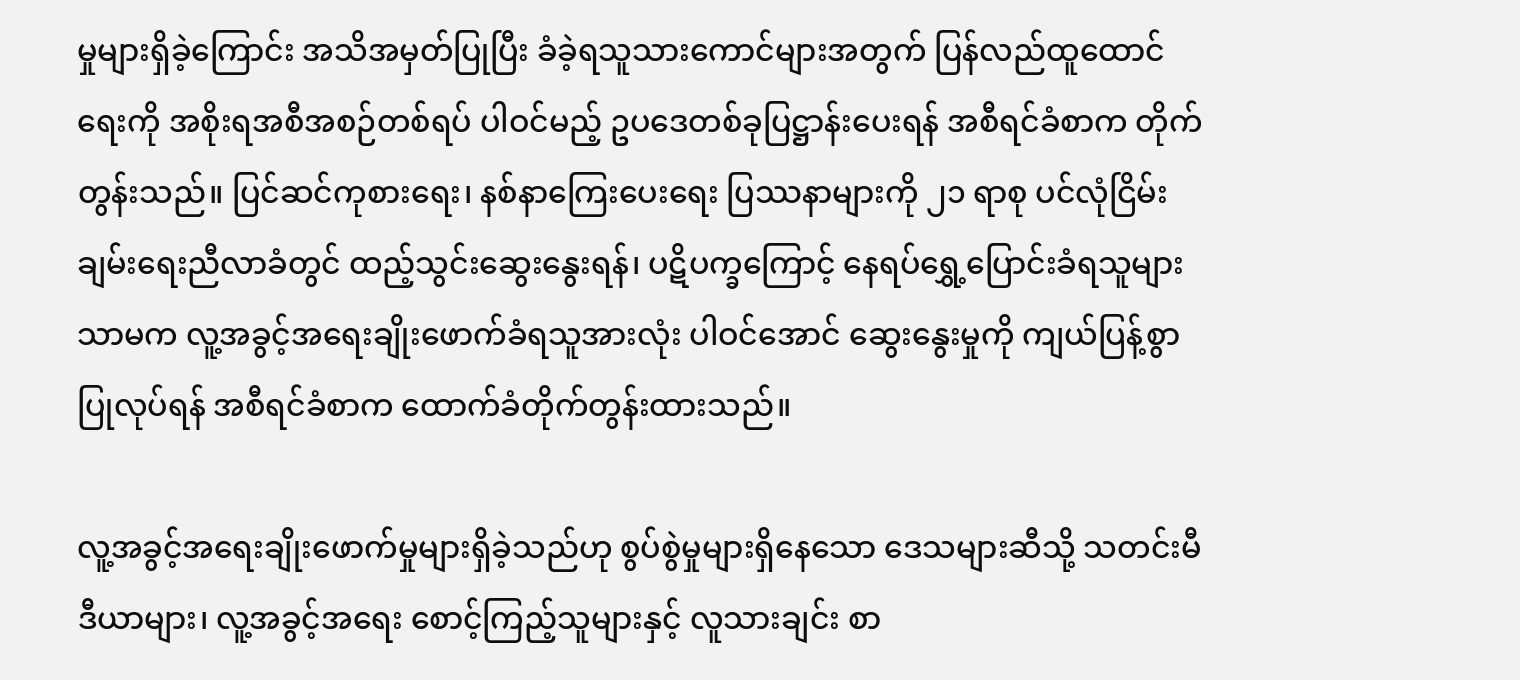မှုများရှိခဲ့ကြောင်း အသိအမှတ်ပြုပြီး ခံခဲ့ရသူသားကောင်များအတွက် ပြန်လည်ထူထောင်ရေးကို အစိုးရအစီအစဉ်တစ်ရပ် ပါဝင်မည့် ဥပဒေတစ်ခုပြဋ္ဌာန်းပေးရန် အစီရင်ခံစာက တိုက်တွန်းသည်။ ပြင်ဆင်ကုစားရေး၊ နစ်နာကြေးပေးရေး ပြဿနာများကို ၂၁ ရာစု ပင်လုံငြိမ်းချမ်းရေးညီလာခံတွင် ထည့်သွင်းဆွေးနွေးရန်၊ ပဋိပက္ခကြောင့် နေရပ်ရွှေ့ပြောင်းခံရသူများသာမက လူ့အခွင့်အရေးချိုးဖောက်ခံရသူအားလုံး ပါဝင်အောင် ဆွေးနွေးမှုကို ကျယ်ပြန့်စွာပြုလုပ်ရန် အစီရင်ခံစာက ထောက်ခံတိုက်တွန်းထားသည်။

လူ့အခွင့်အရေးချိုးဖောက်မှုများရှိခဲ့သည်ဟု စွပ်စွဲမှုများရှိနေသော ဒေသများဆီသို့ သတင်းမီဒီယာများ၊ လူ့အခွင့်အရေး စောင့်ကြည့်သူများနှင့် လူသားချင်း စာ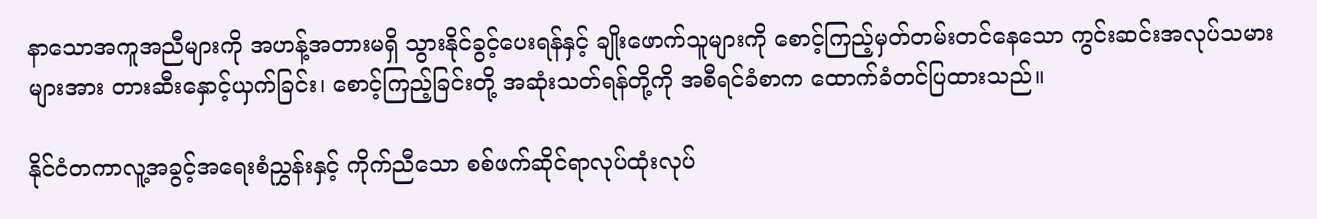နာသောအကူအညီများကို အဟန့်အတားမရှိ သွားနိုင်ခွင့်ပေးရန်နှင့် ချိုးဖောက်သူများကို စောင့်ကြည့်မှတ်တမ်းတင်နေသော ကွင်းဆင်းအလုပ်သမားများအား တားဆီးနှောင့်ယှက်ခြင်း၊ စောင့်ကြည့်ခြင်းတို့ အဆုံးသတ်ရန်တို့ကို အစီရင်ခံစာက ထောက်ခံတင်ပြထားသည်။

နိုင်ငံတကာလူ့အခွင့်အရေးစံညွှန်းနှင့် ကိုက်ညီသော စစ်ဖက်ဆိုင်ရာလုပ်ထုံးလုပ်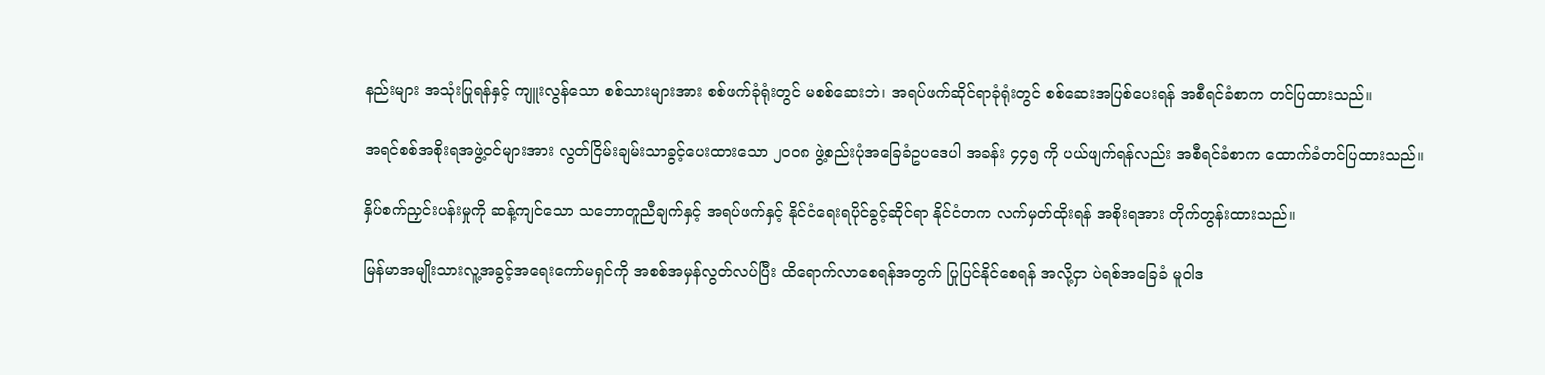နည်းများ အသုံးပြုရန်နှင့် ကျူးလွန်သော စစ်သားများအား စစ်ဖက်ခုံရုံးတွင် မစစ်ဆေးဘဲ၊ အရပ်ဖက်ဆိုင်ရာခုံရုံးတွင် စစ်ဆေးအပြစ်ပေးရန် အစီရင်ခံစာက တင်ပြထားသည်။

အရင်စစ်အစိုးရအဖွဲ့ဝင်များအား လွတ်ငြိမ်းချမ်းသာခွင့်ပေးထားသော ၂ဝဝ၈ ဖွဲ့စည်းပုံအခြေခံဥပဒေပါ အခန်း ၄၄၅ ကို ပယ်ဖျက်ရန်လည်း အစီရင်ခံစာက ထောက်ခံတင်ပြထားသည်။

နှိပ်စက်ညှင်းပန်းမှုကို ဆန့်ကျင်သော သဘောတူညီချက်နှင့် အရပ်ဖက်နှင့် နိုင်ငံရေးရပိုင်ခွင့်ဆိုင်ရာ နိုင်ငံတက လက်မှတ်ထိုးရန် အစိုးရအား တိုက်တွန်းထားသည်။

မြန်မာအမျိုးသားလူ့အခွင့်အရေးကော်မရှင်ကို အစစ်အမှန်လွတ်လပ်ပြီး ထိရောက်လာစေရန်အတွက် ပြုပြင်နိုင်စေရန် အလို့ငှာ ပဲရစ်အခြေခံ မူဝါဒ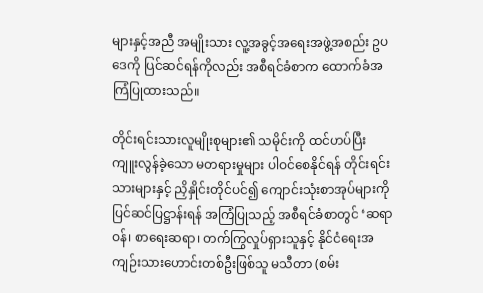များနှင့်အညီ အမျိုးသား လူ့အခွင့်အရေးအဖွဲ့အစည်း ဥပဒေကို ပြင်ဆင်ရန်ကိုလည်း အစီရင်ခံစာက ထောက်ခံအကြံပြုထားသည်။

တိုင်းရင်းသားလူမျိုးစုများ၏ သမိုင်းကို ထင်ဟပ်ပြီး ကျူးလွန်ခဲ့သော မတရားမှုများ ပါဝင်စေနိုင်ရန် တိုင်းရင်းသားများနှင့် ညှိနှိုင်းတိုင်ပင်၍ ကျောင်းသုံးစာအုပ်များကို ပြင်ဆင်ပြဋ္ဌာန်းရန် အကြံပြုသည့် အစီရင်ခံစာတွင် ‘ဆရာဝန်၊ စာရေးဆရာ၊ တက်ကြွလှုပ်ရှားသူနှင့် နိုင်ငံရေးအကျဉ်းသားဟောင်းတစ်ဦးဖြစ်သူ မသီတာ (စမ်း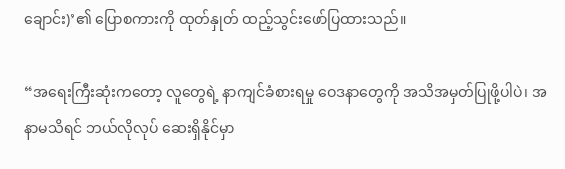ချောင်း)’၏ ပြောစကားကို ထုတ်နှုတ် ထည့်သွင်းဖော်ပြထားသည်။

“အရေးကြီးဆုံးကတော့ လူတွေရဲ့ နာကျင်ခံစားရမှု ဝေဒနာတွေကို အသိအမှတ်ပြုဖို့ပါပဲ၊ အနာမသိရင် ဘယ်လိုလုပ် ဆေးရှိနိုင်မှာ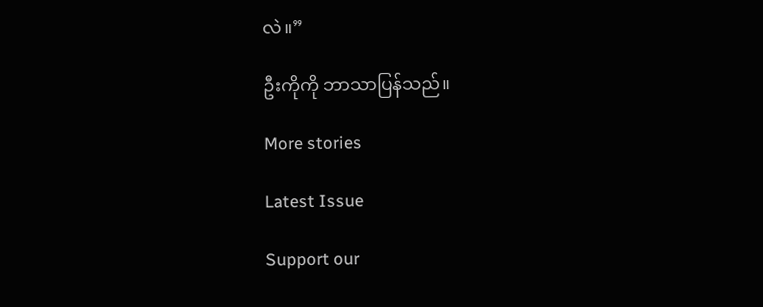လဲ။”

ဦးကိုကို ဘာသာပြန်သည်။

More stories

Latest Issue

Support our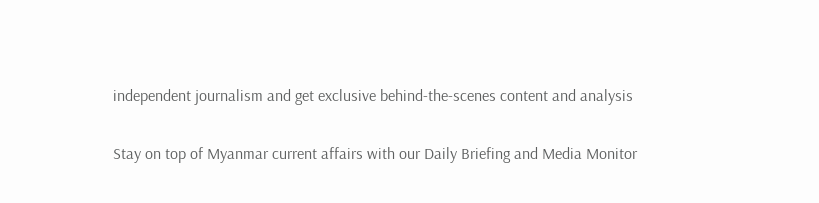independent journalism and get exclusive behind-the-scenes content and analysis

Stay on top of Myanmar current affairs with our Daily Briefing and Media Monitor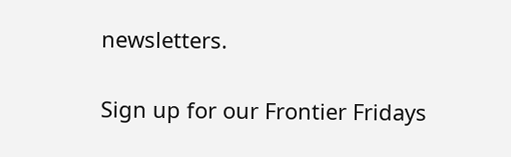newsletters.

Sign up for our Frontier Fridays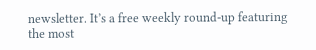newsletter. It’s a free weekly round-up featuring the most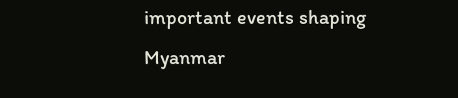important events shaping Myanmar